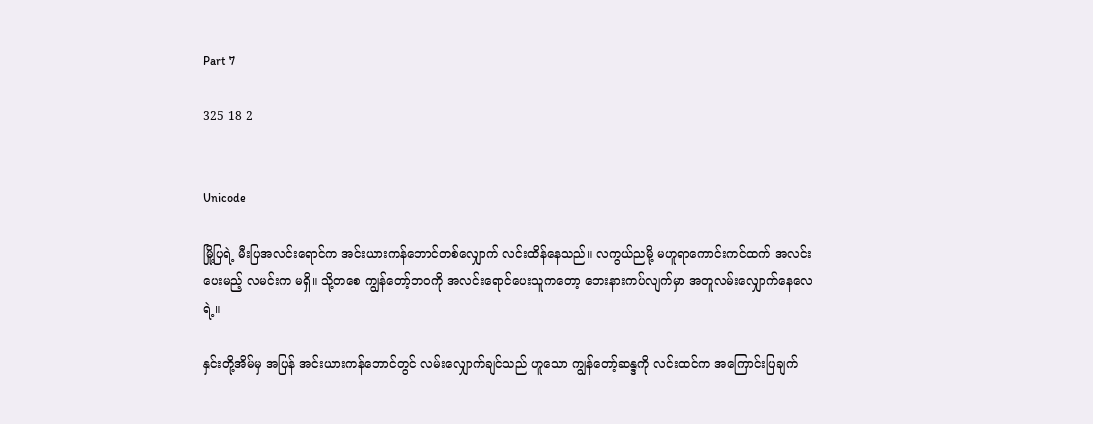Part 7

325 18 2


Unicode

မြို့ပြရဲ့ မီးပြအလင်းရောင်က အင်းယားကန်ဘောင်တစ်လျှောက် လင်းထိန်နေသည်။ လကွယ်ညမို့ မဟူရာကောင်းကင်ထက် အလင်းပေးမည့် လမင်းက မရှိ။ သို့တစေ ကျွန်တော့်ဘဝကို အလင်းရောင်ပေးသူကတော့ ဘေးနားကပ်လျက်မှာ အတူလမ်းလျှောက်နေလေရဲ့။

နှင်းတို့အိမ်မှ အပြန် အင်းယားကန်ဘောင်တွင် လမ်းလျှောက်ချင်သည် ဟူသော ကျွန်တော့်ဆန္ဒကို လင်းထင်က အကြောင်းပြချက်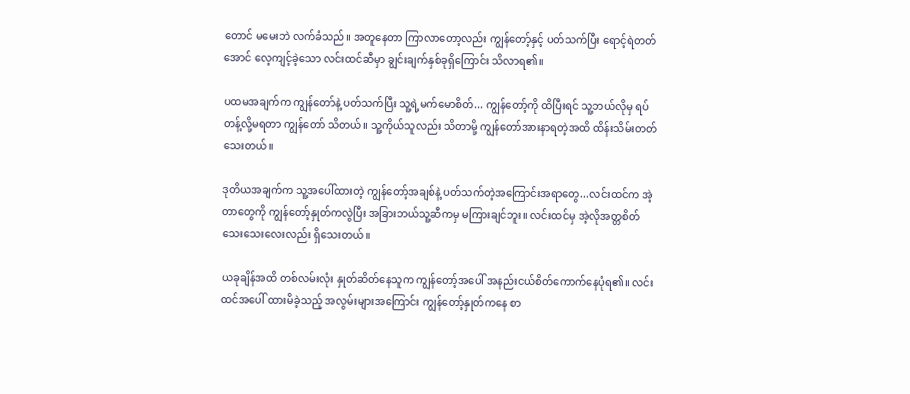တောင် မမေးဘဲ လက်ခံသည်။ အတူနေတာ ကြာလာတော့လည်း ကျွန်တော့်နှင့် ပတ်သက်ပြီး ရောင့်ရဲတတ်အောင် လေ့ကျင့်ခဲ့သော လင်းထင်ဆီမှာ ချွင်းချက်နှစ်ခုရှိကြောင်း သိလာရ၏။

ပထမအချက်က ကျွန်တော်နဲ့ ပတ်သက်ပြီး သူ့ရဲ့မက်မောစိတ်... ကျွန်တော့်ကို ထိပြီးရင် သူ့ဘယ်လိုမှ ရပ်တန့်လို့မရတာ ကျွန်တော် သိတယ်။ သူ့ကိုယ်သူလည်း သိတာမို့ ကျွန်တော်အားနာရတဲ့အထိ ထိန်းသိမ်းတတ်သေးတယ်။

ဒုတိယအချက်က သူ့အပေါ်ထားတဲ့ ကျွန်တော့်အချစ်နဲ့ ပတ်သက်တဲ့အကြောင်းအရာတွေ...လင်းထင်က အဲ့တာတွေကို ကျွန်တော့်နှုတ်ကလွဲပြီး အခြားဘယ်သူ့ဆီကမှ မကြားချင်ဘူး။ လင်းထင်မှ အဲ့လိုအတ္တစိတ်သေးသေးလေးလည်း ရှိသေးတယ်။

ယခုချိန်အထိ တစ်လမ်းလုံး နှုတ်ဆိတ်နေသူက ကျွန်တော့်အပေါ် အနည်းငယ်စိတ်ကောက်နေပုံရ၏။ လင်းထင်အပေါ် ထားမိခဲ့သည့် အလွမ်းများအကြောင်း ကျွန်တော့်နှုတ်ကနေ စာ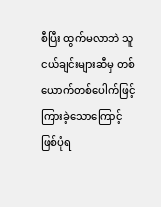စီပြီး ထွက်မလာဘဲ သူငယ်ချင်းများဆီမှ တစ်ယောက်တစ်ပေါက်ဖြင့် ကြားခဲ့သောကြောင့် ဖြစ်ပုံရ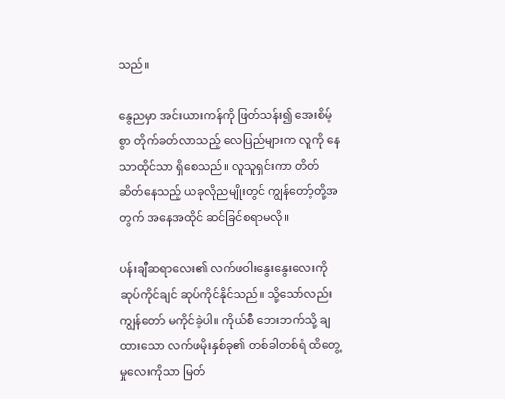သည်။

နွေညမှာ အင်းယားကန်ကို ဖြတ်သန်း၍ အေးစိမ့်စွာ တိုက်ခတ်လာသည့် လေပြည်များက လူကို နေသာထိုင်သာ ရှိစေသည်။ လူသူရှင်းကာ တိတ်ဆိတ်နေသည့် ယခုလိုညမျိုးတွင် ကျွန်တော့်တို့အတွက် အနေအထိုင် ဆင်ခြင်စရာမလို။

ပန်းချီဆရာလေး၏ လက်ဖဝါးနွေးနွေးလေးကို ဆုပ်ကိုင်ချင် ဆုပ်ကိုင်နိုင်သည်။ သို့သော်လည်း ကျွန်တော် မကိုင်ခဲ့ပါ။ ကိုယ်စီ ဘေးဘက်သို့ ချထားသော လက်ဖမိုးနှစ်ခု၏ တစ်ခါတစ်ရံ ထိတွေ့မှုလေးကိုသာ မြတ်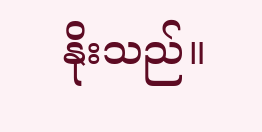နိုးသည်။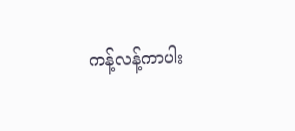ကန့်လန့်ကာပါး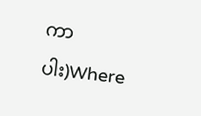ကာပါး)Where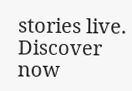stories live. Discover now